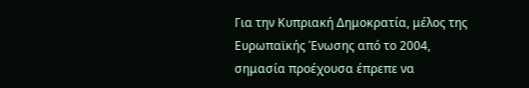Για την Κυπριακή Δημοκρατία, μέλος της Ευρωπαϊκής Ένωσης από το 2004, σημασία προέχουσα έπρεπε να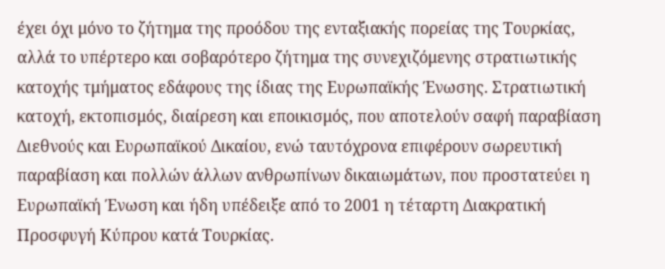έχει όχι μόνο το ζήτημα της προόδου της ενταξιακής πορείας της Τουρκίας, αλλά το υπέρτερο και σοβαρότερο ζήτημα της συνεχιζόμενης στρατιωτικής κατοχής τμήματος εδάφους της ίδιας της Ευρωπαϊκής Ένωσης. Στρατιωτική κατοχή, εκτοπισμός, διαίρεση και εποικισμός, που αποτελούν σαφή παραβίαση Διεθνούς και Ευρωπαϊκού Δικαίου, ενώ ταυτόχρονα επιφέρουν σωρευτική παραβίαση και πολλών άλλων ανθρωπίνων δικαιωμάτων, που προστατεύει η Ευρωπαϊκή Ένωση και ήδη υπέδειξε από το 2001 η τέταρτη Διακρατική Προσφυγή Κύπρου κατά Τουρκίας.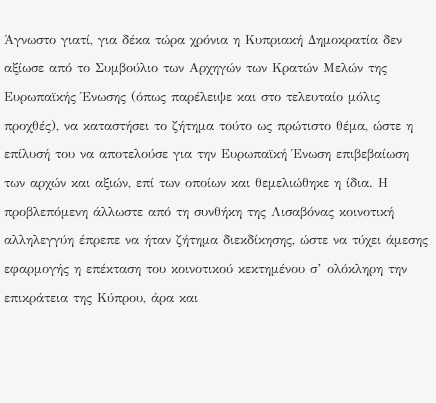Άγνωστο γιατί, για δέκα τώρα χρόνια η Κυπριακή Δημοκρατία δεν αξίωσε από το Συμβούλιο των Αρχηγών των Κρατών Μελών της Ευρωπαϊκής Ένωσης (όπως παρέλειψε και στο τελευταίο μόλις προχθές), να καταστήσει το ζήτημα τούτο ως πρώτιστο θέμα, ώστε η επίλυσή του να αποτελούσε για την Ευρωπαϊκή Ένωση επιβεβαίωση των αρχών και αξιών, επί των οποίων και θεμελιώθηκε η ίδια. Η προβλεπόμενη άλλωστε από τη συνθήκη της Λισαβόνας κοινοτική αλληλεγγύη έπρεπε να ήταν ζήτημα διεκδίκησης, ώστε να τύχει άμεσης εφαρμογής η επέκταση του κοινοτικού κεκτημένου σ’ ολόκληρη την επικράτεια της Κύπρου, άρα και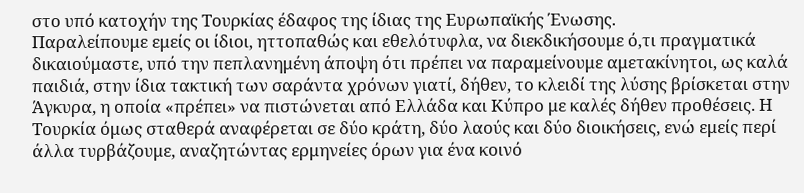στο υπό κατοχήν της Τουρκίας έδαφος της ίδιας της Ευρωπαϊκής Ένωσης.
Παραλείπουμε εμείς οι ίδιοι, ηττοπαθώς και εθελότυφλα, να διεκδικήσουμε ό,τι πραγματικά δικαιούμαστε, υπό την πεπλανημένη άποψη ότι πρέπει να παραμείνουμε αμετακίνητοι, ως καλά παιδιά, στην ίδια τακτική των σαράντα χρόνων γιατί, δήθεν, το κλειδί της λύσης βρίσκεται στην Άγκυρα, η οποία «πρέπει» να πιστώνεται από Ελλάδα και Κύπρο με καλές δήθεν προθέσεις. Η Τουρκία όμως σταθερά αναφέρεται σε δύο κράτη, δύο λαούς και δύο διοικήσεις, ενώ εμείς περί άλλα τυρβάζουμε, αναζητώντας ερμηνείες όρων για ένα κοινό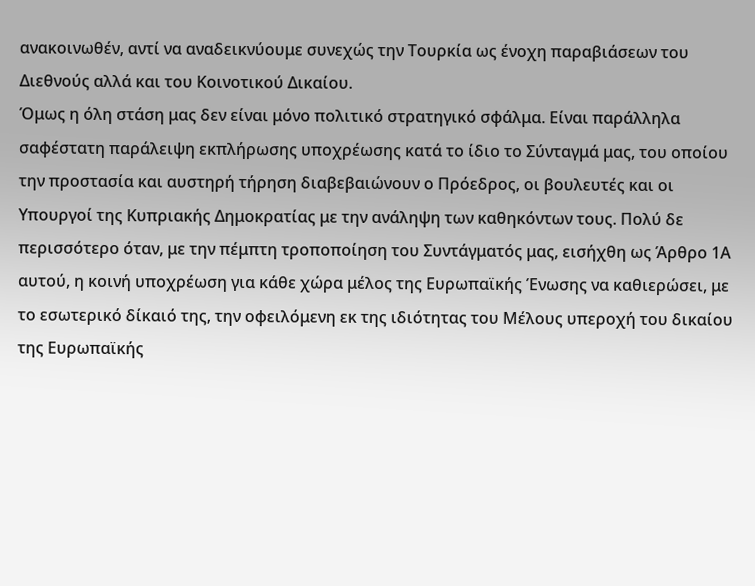ανακοινωθέν, αντί να αναδεικνύουμε συνεχώς την Τουρκία ως ένοχη παραβιάσεων του Διεθνούς αλλά και του Κοινοτικού Δικαίου.
Όμως η όλη στάση μας δεν είναι μόνο πολιτικό στρατηγικό σφάλμα. Είναι παράλληλα σαφέστατη παράλειψη εκπλήρωσης υποχρέωσης κατά το ίδιο το Σύνταγμά μας, του οποίου την προστασία και αυστηρή τήρηση διαβεβαιώνουν ο Πρόεδρος, οι βουλευτές και οι Υπουργοί της Κυπριακής Δημοκρατίας με την ανάληψη των καθηκόντων τους. Πολύ δε περισσότερο όταν, με την πέμπτη τροποποίηση του Συντάγματός μας, εισήχθη ως Άρθρο 1Α αυτού, η κοινή υποχρέωση για κάθε χώρα μέλος της Ευρωπαϊκής Ένωσης να καθιερώσει, με το εσωτερικό δίκαιό της, την οφειλόμενη εκ της ιδιότητας του Μέλους υπεροχή του δικαίου της Ευρωπαϊκής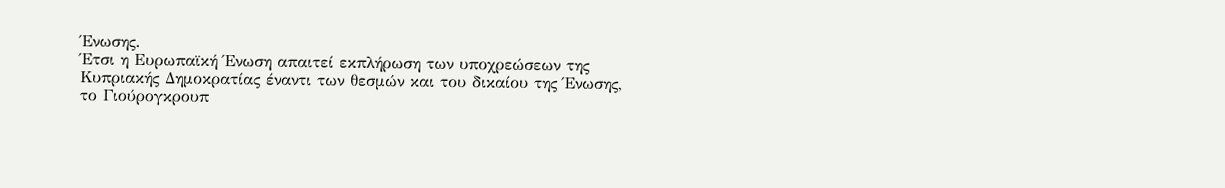Ένωσης.
Έτσι η Ευρωπαϊκή Ένωση απαιτεί εκπλήρωση των υποχρεώσεων της Κυπριακής Δημοκρατίας έναντι των θεσμών και του δικαίου της Ένωσης, το Γιούρογκρουπ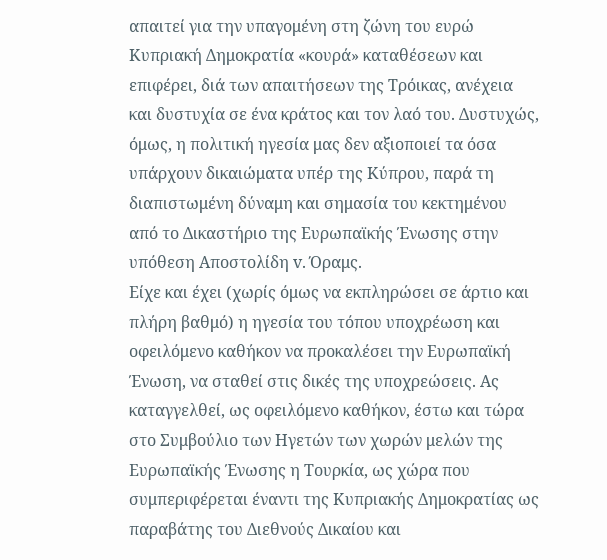απαιτεί για την υπαγομένη στη ζώνη του ευρώ Κυπριακή Δημοκρατία «κουρά» καταθέσεων και επιφέρει, διά των απαιτήσεων της Τρόικας, ανέχεια και δυστυχία σε ένα κράτος και τον λαό του. Δυστυχώς, όμως, η πολιτική ηγεσία μας δεν αξιοποιεί τα όσα υπάρχουν δικαιώματα υπέρ της Κύπρου, παρά τη διαπιστωμένη δύναμη και σημασία του κεκτημένου από το Δικαστήριο της Ευρωπαϊκής Ένωσης στην υπόθεση Αποστολίδη v. Όραμς.
Είχε και έχει (χωρίς όμως να εκπληρώσει σε άρτιο και πλήρη βαθμό) η ηγεσία του τόπου υποχρέωση και οφειλόμενο καθήκον να προκαλέσει την Ευρωπαϊκή Ένωση, να σταθεί στις δικές της υποχρεώσεις. Ας καταγγελθεί, ως οφειλόμενο καθήκον, έστω και τώρα στο Συμβούλιο των Ηγετών των χωρών μελών της Ευρωπαϊκής Ένωσης η Τουρκία, ως χώρα που συμπεριφέρεται έναντι της Κυπριακής Δημοκρατίας ως παραβάτης του Διεθνούς Δικαίου και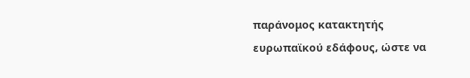παράνομος κατακτητής ευρωπαϊκού εδάφους, ώστε να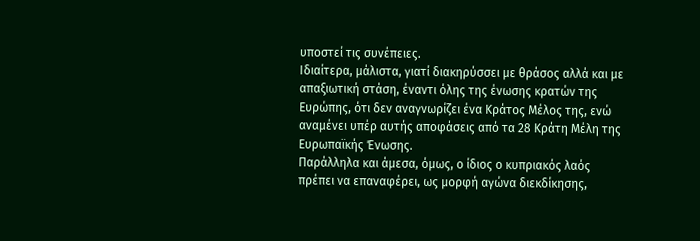υποστεί τις συνέπειες.
Ιδιαίτερα, μάλιστα, γιατί διακηρύσσει με θράσος αλλά και με απαξιωτική στάση, έναντι όλης της ένωσης κρατών της Ευρώπης, ότι δεν αναγνωρίζει ένα Κράτος Μέλος της, ενώ αναμένει υπέρ αυτής αποφάσεις από τα 28 Κράτη Μέλη της Ευρωπαϊκής Ένωσης.
Παράλληλα και άμεσα, όμως, ο ίδιος ο κυπριακός λαός πρέπει να επαναφέρει, ως μορφή αγώνα διεκδίκησης,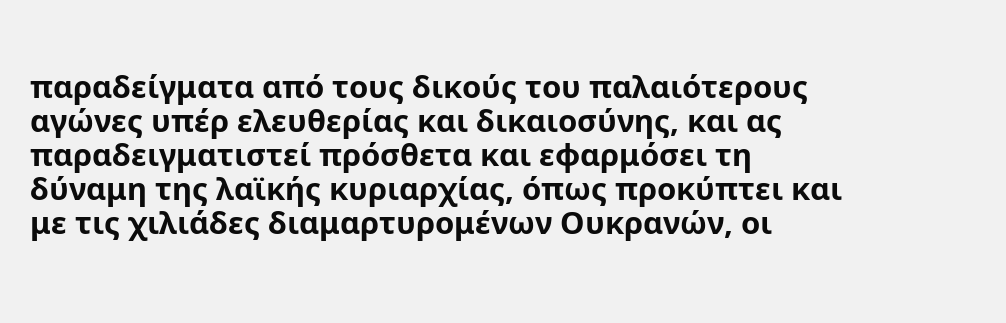παραδείγματα από τους δικούς του παλαιότερους αγώνες υπέρ ελευθερίας και δικαιοσύνης, και ας παραδειγματιστεί πρόσθετα και εφαρμόσει τη δύναμη της λαϊκής κυριαρχίας, όπως προκύπτει και με τις χιλιάδες διαμαρτυρομένων Ουκρανών, οι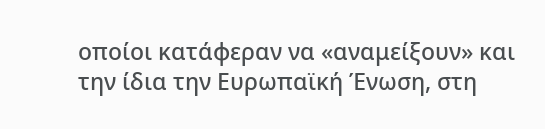οποίοι κατάφεραν να «αναμείξουν» και την ίδια την Ευρωπαϊκή Ένωση, στη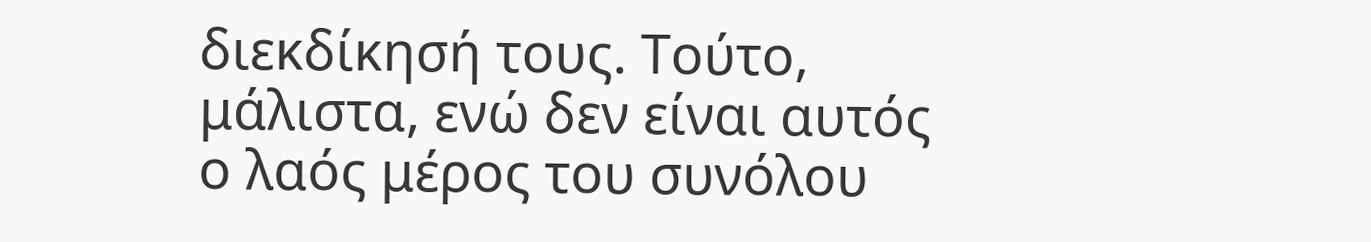διεκδίκησή τους. Τούτο, μάλιστα, ενώ δεν είναι αυτός ο λαός μέρος του συνόλου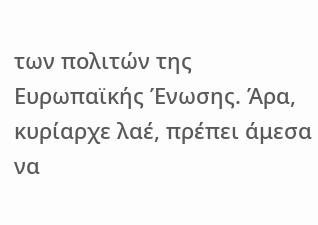των πολιτών της Ευρωπαϊκής Ένωσης. Άρα, κυρίαρχε λαέ, πρέπει άμεσα να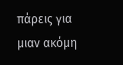πάρεις για μιαν ακόμη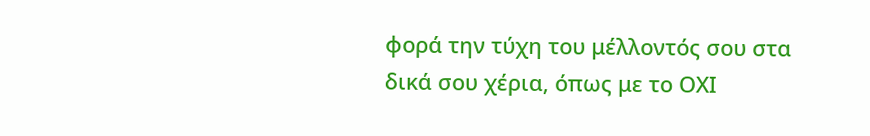φορά την τύχη του μέλλοντός σου στα δικά σου χέρια, όπως με το ΟΧΙ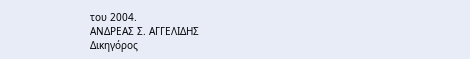του 2004.
ΑΝΔΡΕΑΣ Σ. ΑΓΓΕΛΙΔΗΣ
Δικηγόρος